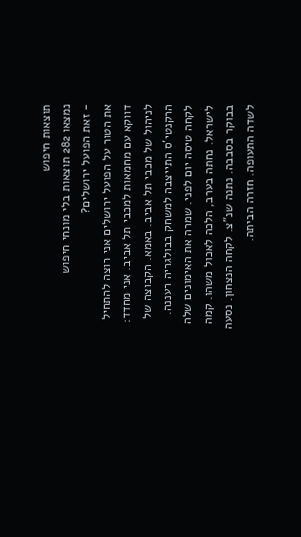תוצאות חיפוש
נמצאו 282 תוצאות בלי מונחי חיפוש
- זאת הפועל ירושלים?
את הטור על הפועל ירושלים אני רוצה להתחיל דווקא עם מחמאות למכבי תל אביב. אני מחדד: לניהול של מכבי תל אביב. באמא. הקבוצה של הרקנטי'ס התייצבה למשחק בבולגריה רעננה. לקחה טיסה יום לפני. שמרה את האימונים שלה לישראל. נחתה בערב, הלכה לאכול משהו. קמה בבוקר בסבבה. נתנה שנ"צ. לקחה הנצחון. נסעה לשדה התעופה. חזרה הביתה.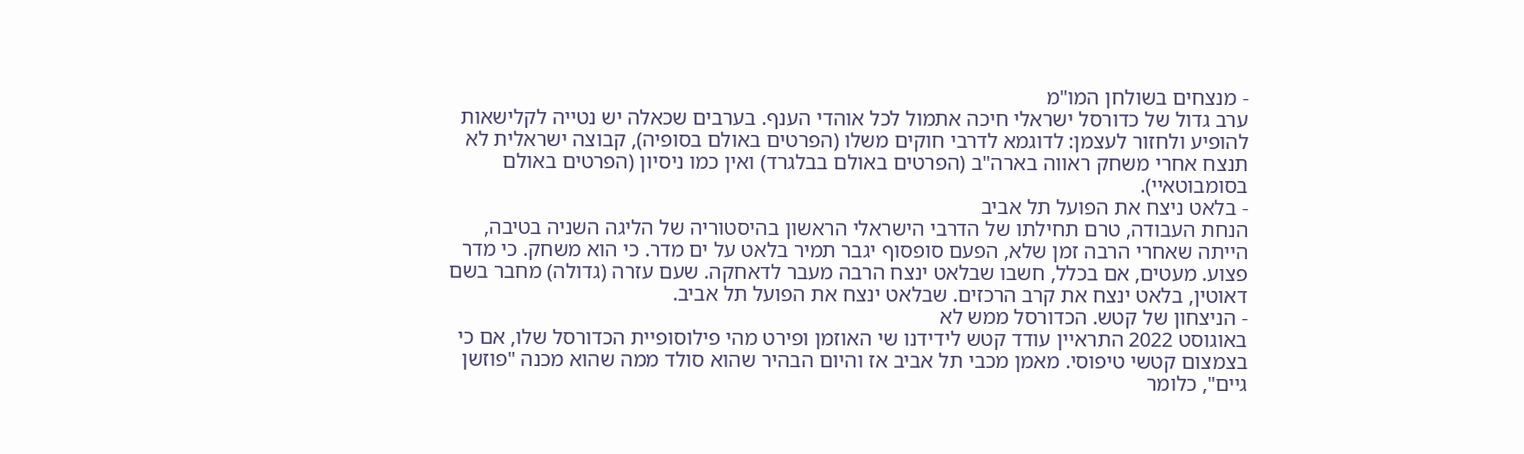- מנצחים בשולחן המו"מ
ערב גדול של כדורסל ישראלי חיכה אתמול לכל אוהדי הענף. בערבים שכאלה יש נטייה לקלישאות להופיע ולחזור לעצמן: לדוגמא לדרבי חוקים משלו (הפרטים באולם בסופיה), קבוצה ישראלית לא תנצח אחרי משחק ראווה בארה"ב (הפרטים באולם בבלגרד) ואין כמו ניסיון (הפרטים באולם בסומבוטאיי).
- בלאט ניצח את הפועל תל אביב
הנחת העבודה, טרם תחילתו של הדרבי הישראלי הראשון בהיסטוריה של הליגה השניה בטיבה, הייתה שאחרי הרבה זמן שלא, הפעם סופסוף יגבר תמיר בלאט על ים מדר. כי הוא משחק. כי מדר פצוע. מעטים, אם בכלל, חשבו שבלאט ינצח הרבה מעבר לדאחקה. שעם עזרה (גדולה) מחבר בשם דאוטין, בלאט ינצח את קרב הרכזים. שבלאט ינצח את הפועל תל אביב.
- הניצחון של קטש. הכדורסל ממש לא
באוגוסט 2022 התראיין עודד קטש לידידנו שי האוזמן ופירט מהי פילוסופיית הכדורסל שלו, אם כי בצמצום קטשי טיפוסי. מאמן מכבי תל אביב אז והיום הבהיר שהוא סולד ממה שהוא מכנה "פוזשן גיים", כלומר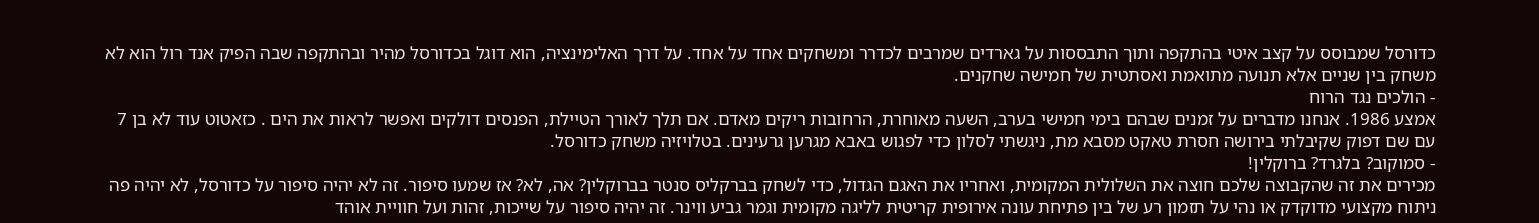כדורסל שמבוסס על קצב איטי בהתקפה ותוך התבססות על גארדים שמרבים לכדרר ומשחקים אחד על אחד. על דרך האלימינציה, הוא דוגל בכדורסל מהיר ובהתקפה שבה הפיק אנד רול הוא לא משחק בין שניים אלא תנועה מתואמת ואסתטית של חמישה שחקנים.
- הולכים נגד הרוח
אמצע 1986. אנחנו מדברים על זמנים שבהם בימי חמישי בערב, השעה מאוחרת, הרחובות ריקים מאדם. אם תלך לאורך הטיילת, הפנסים דולקים ואפשר לראות את הים . כזאטוט עוד לא בן 7 עם שם דפוק שקיבלתי בירושה חסרת טאקט מסבא מת, ניגשתי לסלון כדי לפגוש באבא מגרען גרעינים. בטלויזיה משחק כדורסל.
- סמוקוב? בלגרד? ברוקלין!
מכירים את זה שהקבוצה שלכם חוצה את השלולית המקומית, ואחריו את האגם הגדול, כדי לשחק בברקליס סנטר בברוקלין? אה, לא? אז שמעו סיפור. זה לא יהיה סיפור על כדורסל, לא יהיה פה ניתוח מקצועי מדוקדק או נהי על תזמון רע של בין פתיחת עונה אירופית קריטית לליגה מקומית וגמר גביע ווינר. זה יהיה סיפור על שייכות, זהות ועל חוויית אוהד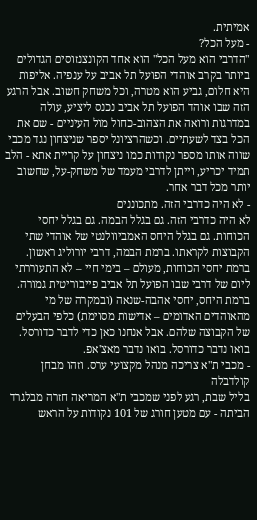אמיתית.
- מעל הכל?
"הדרבי הוא מעל הכל" הוא אחד הקונצנזוסים הגדולים ביותר בקרב אוהדי הפועל תל אביב על ענפיה. אליפות היא חלום, גביע הוא מטרה, וכל משחק חשוב. אבל הרגע הזה שבו אוהד הפועל תל אביב נכנס ליציע, עולה במדרגות ורואה את הצהוב-כחול מול העיניים - שם את הכל בצד לשעתיים. וכשהרציונל יספר שניצחון נגד מכבי שווה אותו מספר נקודות כמו ניצחון על קריית אתא - הלב תמיד יכריע, וייתן לדרבי מעמד של משחק-על, שחשוב יותר מכל דבר אחר.
- לא היה כדרבי הזה. מתכוננים
לא היה כדרבי הזה. גם בגלל הבמה. גם בגלל יחסי הכוחות. גם בגלל היחס האמביוולנטי של אוהדי שתי הקבוצות לקראתו. ברמת הבמה, דרבי יורוליג ראשון. ברמת יחסי הכוחות, מעולם – בימי חיי – לא התעוררתי ליום של דרבי שבו הפועל תל אביב פייבוריטית גמורה. ברמת היחס, יחסי אהבה-שנאה (ובמקרה של מי מהאוהדים האדומים – אדישות מסוימת) כלפי הבעלים של הקבוצה שלהם. אבל אנחנו כאן כדי לדבר כדורסל. בואו נדבר כדורסל. בואו נדבר מאצ'אפ.
- מכבי ת"א צריכה מנהל מקצועי ערס. וזהו מבחן קולדבלה
בליל שבת, רגע לפני שמכבי ת"א המריאה חזרה מבלגרד הביתה - עם מטען חורג של 101 נקודות על הראש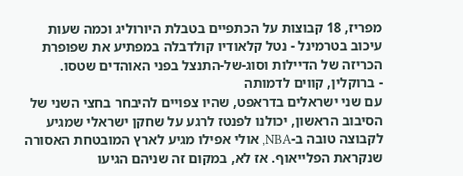מפריז, 18 קבוצות על הכתפיים בטבלת היורוליג וכמה שעות עיכוב בטרמינל - נטל קלאודיו קולדבלה במפתיע את שפופרת הכריזה של הדיילות וסוג-של-התנצל בפני האוהדים שטסו.
- ברוקלין, קווים לדמותה
עם שני ישראלים בדראפט, שהיו צפויים להיבחר בחצי השני של הסיבוב הראשון, יכולנו לפנטז לרגע על שחקן ישראלי שמגיע לקבוצה טובה ב-NBA, אולי אפילו מגיע לארץ המובטחת האסורה שנקראת הפלייאוף. אז לא, במקום זה שניהם הגיעו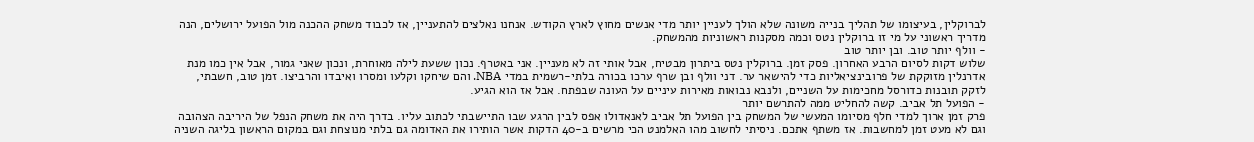לברוקלין, בעיצומו של תהליך בנייה משונה שלא הולך לעניין יותר מדי אנשים מחוץ לארץ הקודש. אנחנו נאלצים להתעניין, אז לכבוד משחק ההכנה מול הפועל ירושלים, הנה מדריך ראשוני על מי זו ברוקלין נטס וכמה מסקנות ראשוניות מהמשחק.
- וולף יותר טוב. ובן יותר טוב
שלוש דקות לסיום הרבע האחרון. פסק זמן. ברוקלין נטס ביתרון מבטיח, אבל אותי זה לא מעניין. אני באטרף. נכון ששעת לילה מאוחרת, ונכון שאני גמור, אבל אין כמו מנת אדרנלין מזוקקת של פרובינציאליות כדי להישאר ער. דני וולף ובן שרף ערכו בכורה בלתי-רשמית במדי NBA. והם שיחקו וקלעו ומסרו ואיבדו והרביצו. זמן טוב, חשבתי, לזקק תובנות כדורסל מחכימות על השניים, ולנבא נבואות מאירות עיניים על העונה שבפתח. אבל אז הוא הגיע.
- הפועל תל אביב. קשה להחליט ממה להתרשם יותר
פרק זמן ארוך למדי חלף מסיומו המעשי של המשחק בין הפועל תל אביב לאנאדולו אפס לבין הרגע שבו התיישבתי לכתוב עליו. בדרך היה את משחק הנפל של היריבה הצהובה וגם לא מעט זמן למחשבות. אז משתף אתכם. ניסיתי לחשוב מהו האלמנט הכי מרשים ב-40 הדקות אשר הותירו את האדומה גם בלתי מנוצחת וגם במקום הראשון בליגה השניה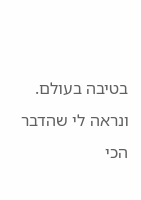בטיבה בעולם. ונראה לי שהדבר הכי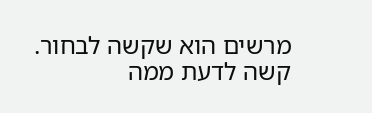מרשים הוא שקשה לבחור. קשה לדעת ממה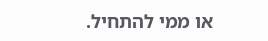או ממי להתחיל.